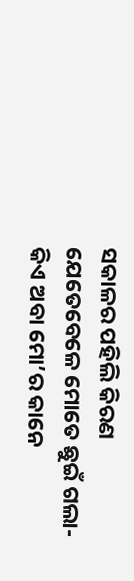ସକାଳର ପହିଲି କିରଣ
ଯେତେବେଳେ ମୋତେ ଛୁଇଁ ଗଲା-
କିଏ ଅବା ମୋ’ର କାନେ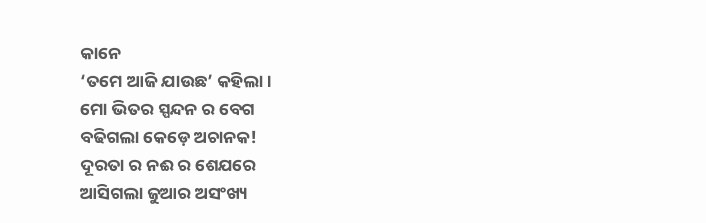କାନେ
‘ତମେ ଆଜି ଯାଉଛ’ କହିଲା।
ମୋ ଭିତର ସ୍ପନ୍ଦନ ର ବେଗ
ବଢିଗଲା କେଡ଼େ ଅଚାନକ!
ଦୂରତା ର ନଈ ର ଶେଯରେ
ଆସିଗଲା ଜୁଆର ଅସଂଖ୍ୟ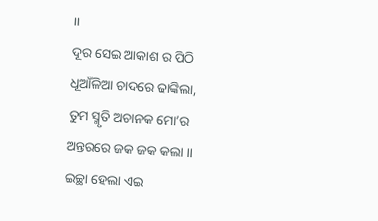।।
ଦୂର ସେଇ ଆକାଶ ର ପିଠି
ଧୂଆଁଳିଆ ଚାଦରେ ଢାଙ୍କିଲା,
ତୁମ ସ୍ମୃତି ଅଚାନକ ମୋ’ର
ଅନ୍ତରରେ ଜକ ଜକ କଲା ।।
ଇଚ୍ଛା ହେଲା ଏଇ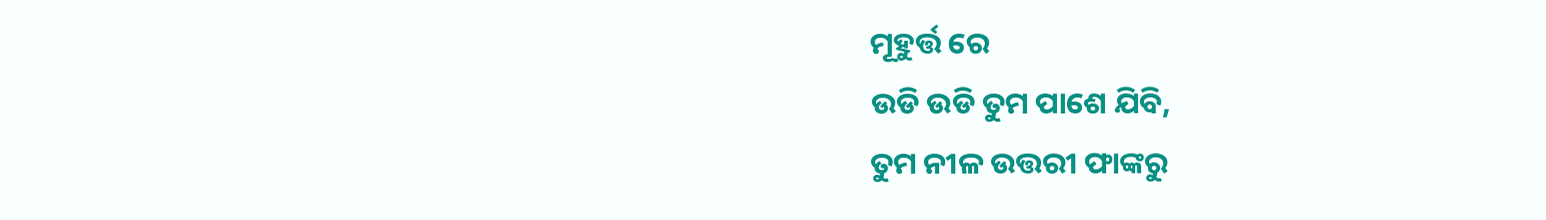ମୂହୁର୍ତ୍ତ ରେ
ଉଡି ଉଡି ତୁମ ପାଶେ ଯିବି,
ତୁମ ନୀଳ ଉତ୍ତରୀ ଫାଙ୍କରୁ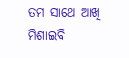ତମ ସାଥେ ଆଖି ମିଶାଇବି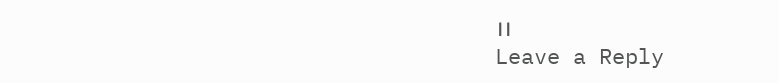।।
Leave a Reply